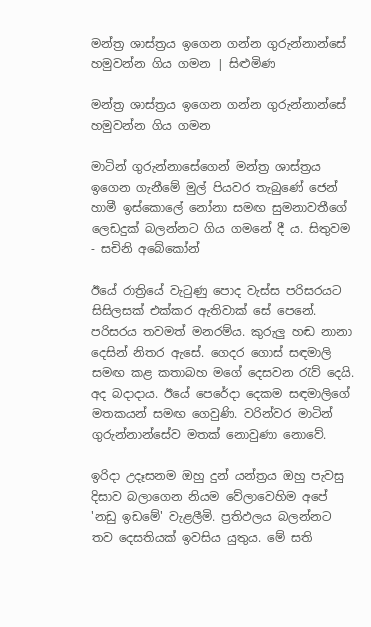මන්ත්‍ර ශාස්ත්‍රය ඉගෙන ගන්න ගුරුන්නාන්සේ හමුවන්න ගිය ගමන | සිළුමිණ

මන්ත්‍ර ශාස්ත්‍රය ඉගෙන ගන්න ගුරුන්නාන්සේ හමුවන්න ගිය ගමන

මාටින් ගුරුන්නාසේගෙන් මන්ත්‍ර ශාස්ත්‍රය ඉගෙන ගැනීමේ මුල් පියවර තැබුණේ ජෙන් හාමී ඉස්කොලේ නෝනා සමඟ සුමනාවතීගේ ලෙඩදුක් බලන්නට ගිය ගමනේ දී ය. සිතුවම - සචිනි අබේකෝන්

ඊයේ රාත්‍රියේ වැටුණු පොද වැස්ස පරිසරයට සිසිලසක් එක්කර ඇතිවාක් සේ පෙනේ. පරිසරය තවමත් මනරම්ය. කුරුලු හඬ නානා දෙසින් නිතර ඇසේ. ගෙදර ගොස් සඳමාලි සමඟ කළ කතාබහ මගේ දෙසවන රැව් දෙයි. අද බදාදාය. ඊයේ පෙරේදා දෙකම සඳමාලිගේ මතකයන් සමඟ ගෙවුණි. වරින්වර මාටින් ගුරුන්නාන්සේව මතක් නොවුණා නොවේ.

ඉරිදා උදෑසනම ඔහු දුන් යන්ත්‍රය ඔහු පැවසු දිසාව බලාගෙන නියම වේලාවෙහිම අපේ 'නඩු ඉඩමේ' වැළලීමි. ප්‍රතිඵලය බලන්නට තව දෙසතියක් ඉවසිය යුතුය. මේ සති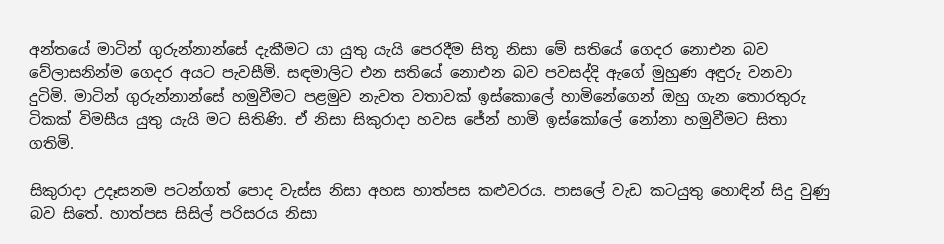අන්තයේ මාටින් ගුරුන්නාන්සේ දැකීමට යා යුතු යැයි පෙරදීම සිතූ නිසා මේ සතියේ ගෙදර නොඑන බව වේලාසනින්ම ගෙදර අයට පැවසීමි. සඳමාලිට එන සතියේ නොඑන බව පවසද්දි ඇගේ මුහුණ අඳුරු වනවා දුටිමි. මාටින් ගුරුන්නාන්සේ හමුවීමට පළමුව නැවත වතාවක් ඉස්කොලේ හාමිනේගෙන් ඔහු ගැන තොරතුරු ටිකක් විමසීය යුතු යැයි මට සිතිණි. ඒ නිසා සිකුරාදා හවස ජේන් හාමි ඉස්කෝලේ නෝනා හමුවීමට සිතා ගතිමි.

සිකුරාදා උදෑසනම පටන්ගත් පොද වැස්ස නිසා අහස හාත්පස කළුවරය. පාසලේ වැඩ කටයුතු හොඳින් සිදු වුණු බව සිතේ. හාත්පස සිසිල් පරිසරය නිසා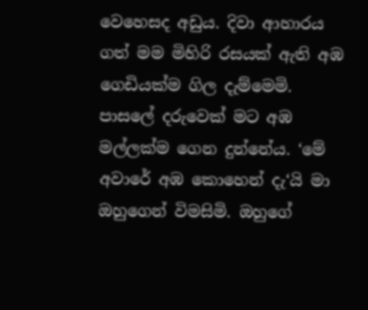වෙහෙසද අඩුය. දිවා ආහාරය ගත් මම මිහිරි රසයක් ඇති අඹ ගෙඩියක්ම ගිල දැම්මෙමි. පාසලේ දරුවෙක් මට අඹ මල්ලක්ම ගෙන දුන්නේය. ‘මේ අවාරේ අඹ කොහෙන් දැ‘යි මා ඔහුගෙන් විමසිමි. ඔහුගේ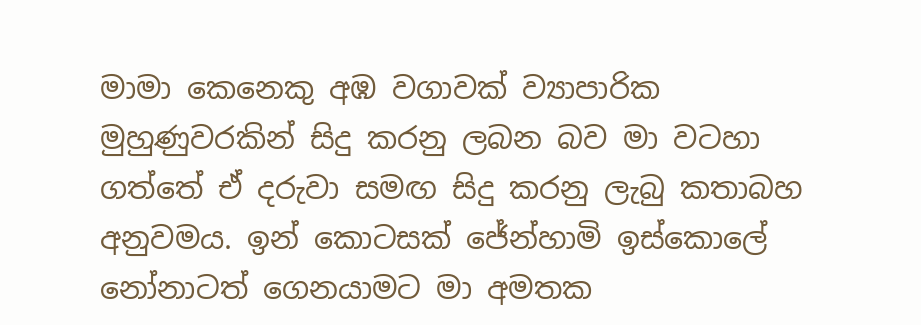මාමා කෙනෙකු අඹ වගාවක් ව්‍යාපාරික මුහුණුවරකින් සිදු කරනු ලබන බව මා වටහා ගත්තේ ඒ දරුවා සමඟ සිදු කරනු ලැබු කතාබහ අනුවමය. ඉන් කොටසක් ජේන්හාමි ඉස්කොලේ නෝනාටත් ගෙනයාමට මා අමතක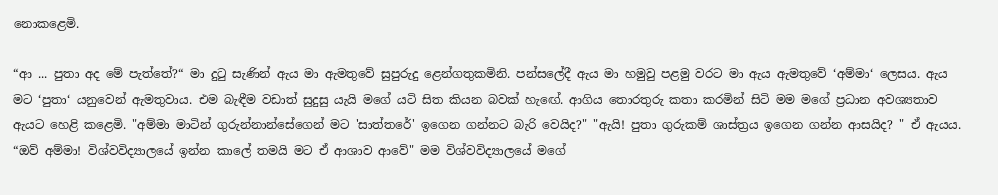නොකළෙමි.

“ආ ... පුතා අද මේ පැත්තේ?“ මා දුටු සැණින් ඇය මා ඇමතුවේ සුපුරුදු ළෙන්ගතුකමිනි. පන්සලේදී ඇය මා හමුවු පළමු වරට මා ඇය ඇමතුවේ ‘අම්මා‘ ලෙසය. ඇය මට ‘පුතා‘ යනුවෙන් ඇමතුවාය. එම බැඳීම වඩාත් සුදුසු යැයි මගේ යටි සිත කියන බවක් හැඟේ. ආගිය තොරතුරු කතා කරමින් සිටි මම මගේ ප්‍රධාන අවශ්‍යතාව ඇයට හෙළි කළෙමි. "අම්මා මාටින් ගුරුන්නාන්සේගෙන් මට 'සාත්තරේ' ඉගෙන ගන්නට බැරි වෙයිද?" "ඇයි! පුතා ගුරුකම් ශාස්ත්‍රය ඉගෙන ගන්න ආසයිද? " ඒ ඇයය. “ඔව් අම්මා! විශ්වවිද්‍යාලයේ ඉන්න කාලේ තමයි මට ඒ ආශාව ආවේ" මම විශ්වවිද්‍යාලයේ මගේ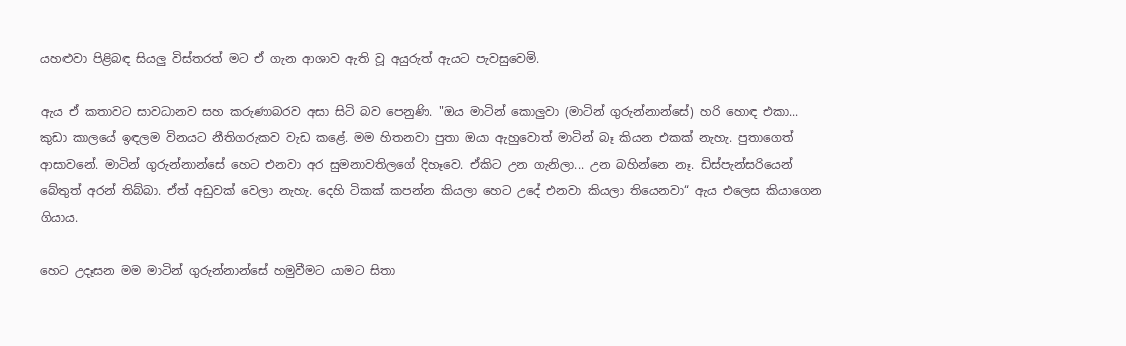යහළුවා පිළිබඳ සියලු විස්තරත් මට ඒ ගැන ආශාව ඇති වූ අයුරුත් ඇයට පැවසුවෙමි.

ඇය ඒ කතාවට සාවධානව සහ කරුණාබරව අසා සිටි බව පෙනුණි. "ඔය මාටින් කොලුවා (මාටින් ගුරුන්නාන්සේ) හරි හොඳ එකා... කුඩා කාලයේ ඉඳලම විනයට නීතිගරුකව වැඩ කළේ. මම හිතනවා පුතා ඔයා ඇහුවොත් මාටින් බෑ කියන එකක් නැහැ. පුතාගෙත් ආසාවනේ. මාටින් ගුරුන්නාන්සේ හෙට එනවා අර සුමනාවතිලගේ දිහෑවෙ. ඒකිට උන ගැනිලා... උන බහින්නෙ නෑ. ඩිස්පැන්සරියෙන් බේතුත් අරන් තිබ්බා. ඒත් අඩුවක් වෙලා නැහැ. දෙහි ටිකක් කපන්න කියලා හෙට උදේ එනවා කියලා තියෙනවා“ ඇය එලෙස කියාගෙන ගියාය.

හෙට උදෑසන මම මාටින් ගුරුන්නාන්සේ හමුවීමට යාමට සිතා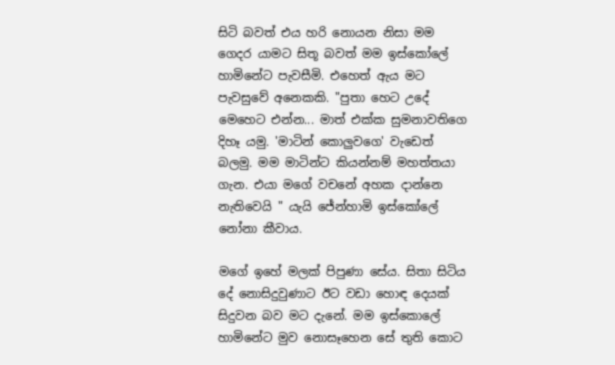සිටි බවත් එය හරි නොයන නිසා මම ගෙදර යාමට සිතූ බවත් මම ඉස්කෝලේ හාමිනේට පැවසීමි. එහෙත් ඇය මට පැවසුවේ අනෙකකි. "පුතා හෙට උදේ මෙහෙට එන්න... මාත් එක්ක සුමනාවතිගෙ දිහෑ යමු. 'මාටින් කොලුවගෙ' වැඩෙත් බලමු. මම මාටින්ට කියන්නම් මහත්තයා ගැන. එයා මගේ වචනේ අහක දාන්නෙ නැතිවෙයි " යැයි ජේන්හාමි ඉස්කෝලේ නෝනා කීවාය.

මගේ ඉහේ මලක් පිපුණා සේය. සිතා සිටිය දේ නොසිදුවුණාට ඊට වඩා හොඳ දෙයක් සිදුවන බව මට දැනේ. මම ඉස්කොලේ හාමිනේට මුව නොසෑහෙන සේ තුති කොට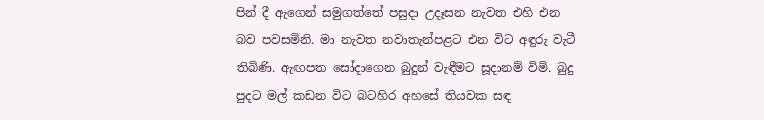පින් දී ඇගෙන් සමුගත්තේ පසුදා උදෑසන නැවත එහි එන බව පවසමිනි. මා නැවත නවාතැන්පළට එන විට අඳුරු වැටී තිබිණි. ඇඟපත සෝදාගෙන බුදුන් වැඳීමට සූදානම් විමි. බුදු පුදට මල් කඩන විට බටහිර අහසේ තියවක සඳ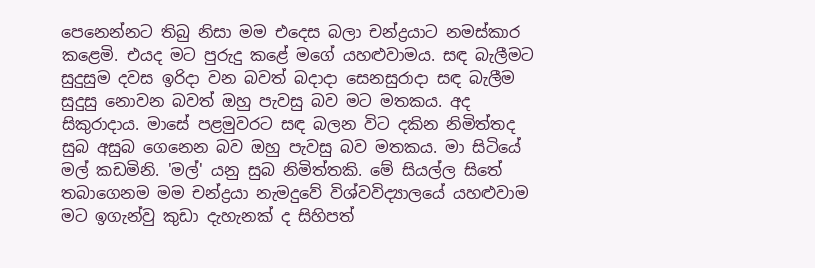පෙනෙන්නට තිබු නිසා මම එදෙස බලා චන්ද්‍රයාට නමස්කාර කළෙමි. එයද මට පුරුදු කළේ මගේ යහළුවාමය. සඳ බැලීමට සුදුසුම දවස ඉරිදා වන බවත් බදාදා සෙනසුරාදා සඳ බැලීම සුදුසු නොවන බවත් ඔහු පැවසු බව මට මතකය. අද සිකුරාදාය. මාසේ පළමුවරට සඳ බලන විට දකින නිමිත්තද සුබ අසුබ ගෙනෙන බව ඔහු පැවසු බව මතකය. මා සිටියේ මල් කඩමිනි. 'මල්' යනු සුබ නිමිත්තකි. මේ සියල්ල සිතේ තබාගෙනම මම චන්ද්‍රයා නැමදුවේ විශ්වවිද්‍යාලයේ යහළුවාම මට ඉගැන්වු කුඩා දැහැනක් ද සිහිපත්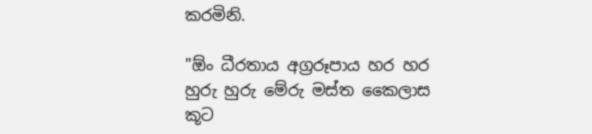කරමිනි.

"ඕං ධීරතාය අග්‍රරූපාය හර හර හුරු හුරු මේරු මස්ත කෛලාස කූට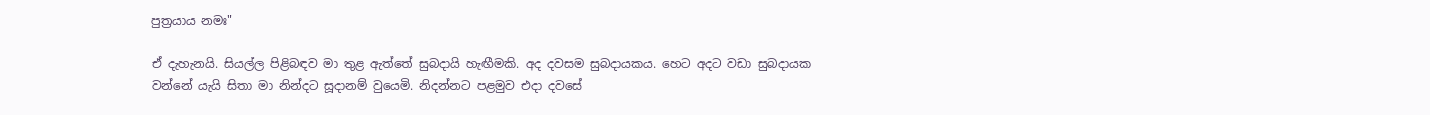පුත්‍රයාය නමඃ"

ඒ දැහැනයි. සියල්ල පිළිබඳව මා තුළ ඇත්තේ සුබදායි හැඟීමකි. අද දවසම සුබදායකය. හෙට අදට වඩා සුබදායක වන්නේ යැයි සිතා මා නින්දට සූදානම් වුයෙමි. නිදන්නට පළමුව එදා දවසේ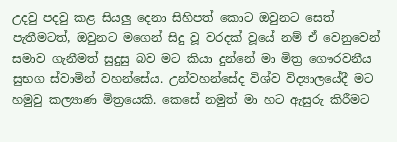උදවු පදවු කළ සියලු දෙනා සිහිපත් කොට ඔවුනට සෙත් පැතීමටත්, ඔවුනට මගෙන් සිදු වූ වරදක් වූයේ නම් ඒ වෙනුවෙන් සමාව ගැනීමත් සුදුසු බව මට කියා දුන්නේ මා මිත්‍ර ගෞරවනීය සුභග ස්වාමින් වහන්සේය. උන්වහන්සේද විශ්ව විද්‍යාලයේදී මට හමුවු කල්‍යාණ මිත්‍රයෙකි. කෙසේ නමුත් මා හට ඇසුරු කිරීමට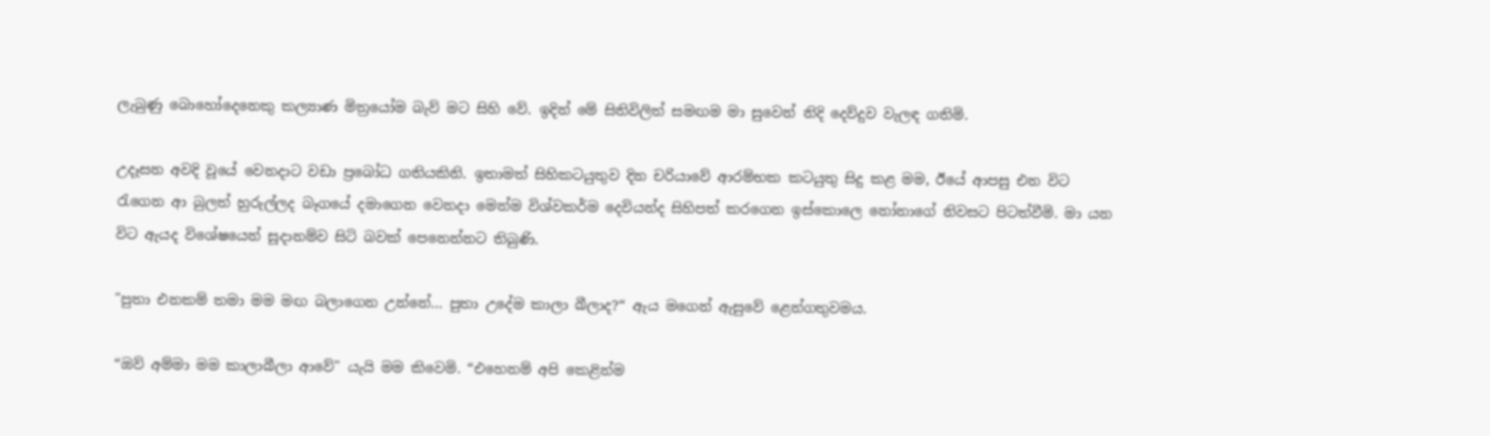ලැබුණු බොහෝදෙනෙකු කල්‍යාණ මිත්‍රයෝම බැව් මට සිහි වේ. ඉදින් මේ සිතිවිලිත් සමඟම මා සුවෙන් නිදි දෙව්දුව වැලඳ ගතිමි.

උදෑසන අවදි වූයේ වෙනදාට වඩා ප්‍රබෝධ ගතියකිනි. ඉතාමත් සිහිකටයුතුව දින චරියාවේ ආරම්භක කටයුතු සිදු කළ මම, ඊයේ ආපසු එන විට රැගෙන ආ බුලත් හුරුල්ලද බෑගයේ දමාගෙන වෙනදා මෙන්ම විශ්වකර්ම දෙවියන්ද සිහිපත් කරගෙන ඉස්කොලෙ නෝනාගේ නිවසට පිටත්වීමි. මා යන විට ඇයද විශේෂයෙන් සූදානම්ව සිටි බවක් පෙනෙන්නට තිබුණි.

"පුතා එනකම් තමා මම මඟ බලාගෙන උන්නේ... පුතා උදේම කාලා බීලාද?“ ඇය මගෙන් ඇසුවේ ළෙන්ගතුවමය.

“ඔව් අම්මා මම කාලාබීලා ආවේ" යැයි මම කිවෙමි. “එහෙනම් අපි කෙළින්ම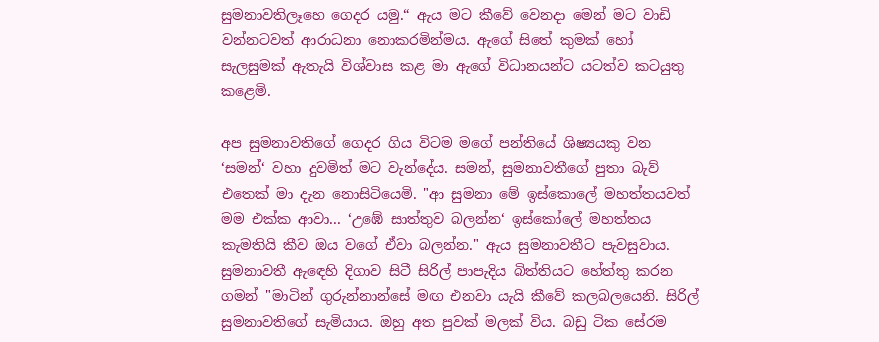සුමනාවතිලෑහෙ ගෙදර යමු.“ ඇය මට කීවේ වෙනදා මෙන් මට වාඩි වන්නටවත් ආරාධනා නොකරමින්මය. ඇගේ සිතේ කුමක් හෝ සැලසුමක් ඇතැයි විශ්වාස කළ මා ඇගේ විධානයන්ට යටත්ව කටයුතු කළෙමි.

අප සුමනාවතිගේ ගෙදර ගිය විටම මගේ පන්තියේ ශිෂ්‍යයකු වන ‘සමන්‘ වහා දුවමිත් මට වැන්දේය. සමන්, සුමනාවතීගේ පුතා බැව් එතෙක් මා දැන නොසිටියෙමි. "ආ සුමනා මේ ඉස්කොලේ මහත්තයවත් මම එක්ක ආවා... ‘උඹේ සාත්තුව බලන්න‘ ඉස්කෝලේ මහත්තය කැමතියි කීව ඔය වගේ ඒවා බලන්න." ඇය සුමනාවතීට පැවසුවාය. සුමනාවතී ඇඳෙහි දිගාව සිටී සිරිල් පාපැදිය බිත්තියට හේත්තු කරන ගමන් "මාටින් ගුරුන්නාන්සේ මඟ එනවා යැයි කීවේ කලබලයෙනි. සිරිල් සුමනාවතිගේ සැමියාය. ඔහු අත පුවක් මලක් විය. බඩු ටික සේරම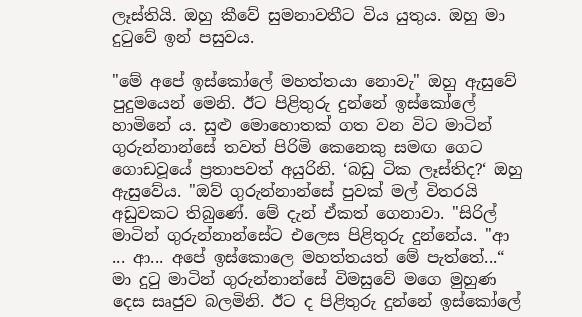ලෑස්තියි. ඔහු කීවේ සුමනාවතීට විය යුතුය. ඔහු මා දුටුවේ ඉන් පසුවය.

"මේ අපේ ඉස්කෝලේ මහත්තයා නොවැ" ඔහු ඇසුවේ පුදුමයෙන් මෙනි. ඊට පිළිතුරු දුන්නේ ඉස්කෝලේ හාමිනේ ය. සුළු මොහොතක් ගත වන විට මාටින් ගුරුන්නාන්සේ තවත් පිරිමි කෙනෙකු සමඟ ගෙට ගොඩවූයේ ප්‍රතාපවත් අයුරිනි. ‘බඩු ටික ලෑස්තිද?‘ ඔහු ඇසුවේය. "ඔව් ගුරුන්නාන්සේ පුවක් මල් විතරයි අඩුවකට තිබුණේ. මේ දැන් ඒකත් ගෙනාවා. "සිරිල් මාටින් ගුරුන්නාන්සේට එලෙස පිළිතුරු දුන්නේය. "ආ ... ආ... අපේ ඉස්කොලෙ මහත්තයත් මේ පැත්තේ...“ මා දුටු මාටින් ගුරුන්නාන්සේ විමසුවේ මගෙ මුහුණ දෙස සෘජුව බලමිනි. ඊට ද පිළිතුරු දුන්නේ ඉස්කෝලේ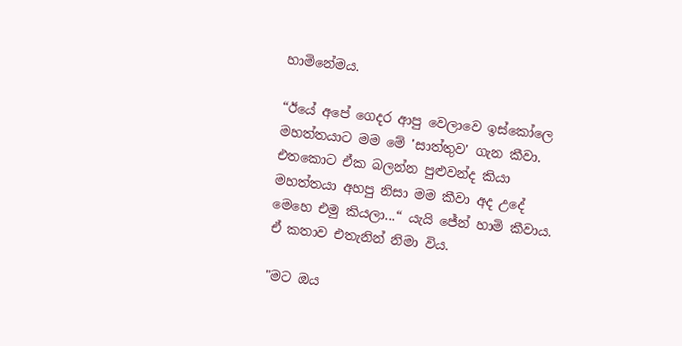හාමිනේමය.

“ඊයේ අපේ ගෙදර ආපු වෙලාවෙ ඉස්කෝලෙ මහත්තයාට මම මේ 'සාත්තුව' ගැන කීවා. එතකොට ඒක බලන්න පුළුවන්ද කියා මහත්තයා අහපු නිසා මම කීවා අද උදේ මෙහෙ එමු කියලා...“ යැයි ජේන් හාමි කීවාය. ඒ කතාව එතැනින් නිමා විය.

"මට ඔය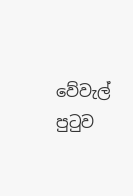වේවැල් පුටුව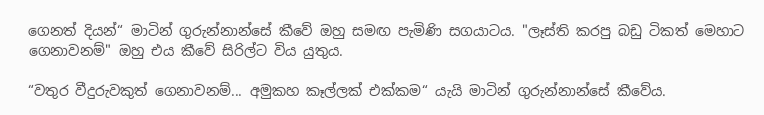ගෙනත් දියන්“ මාටින් ගුරුන්නාන්සේ කීවේ ඔහු සමඟ පැමිණි සගයාටය. "ලෑස්ති කරපු බඩු ටිකත් මෙහාට ගෙනාවනම්" ඔහු එය කීවේ සිරිල්ට විය යුතුය.

“වතුර වීදුරුවකුත් ගෙනාවනම්... අමුකහ කෑල්ලක් එක්කම“ යැයි මාටින් ගුරුන්නාන්සේ කීවේය.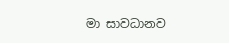මා සාවධානව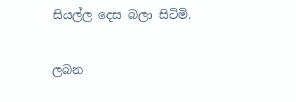සියල්ල දෙස බලා සිටිමි.

ලබන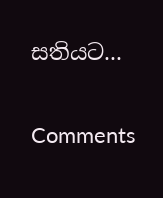සතියට...

Comments